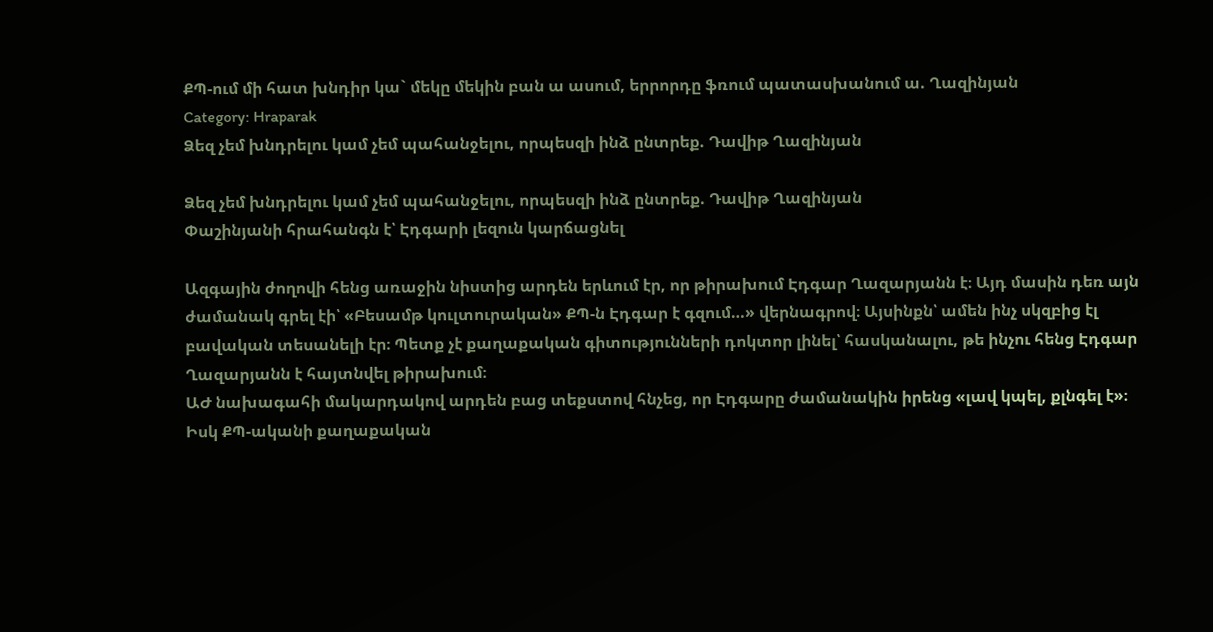ՔՊ-ում մի հատ խնդիր կա` մեկը մեկին բան ա ասում, երրորդը ֆռում պատասխանում ա. Ղազինյան
Category: Hraparak
Ձեզ չեմ խնդրելու կամ չեմ պահանջելու, որպեսզի ինձ ընտրեք. Դավիթ Ղազինյան

Ձեզ չեմ խնդրելու կամ չեմ պահանջելու, որպեսզի ինձ ընտրեք. Դավիթ Ղազինյան
Փաշինյանի հրահանգն է՝ Էդգարի լեզուն կարճացնել

Ազգային ժողովի հենց առաջին նիստից արդեն երևում էր, որ թիրախում Էդգար Ղազարյանն է։ Այդ մասին դեռ այն ժամանակ գրել էի՝ «Բեսամթ կուլտուրական» ՔՊ-ն Էդգար է գզում…» վերնագրով։ Այսինքն՝ ամեն ինչ սկզբից էլ բավական տեսանելի էր։ Պետք չէ քաղաքական գիտությունների դոկտոր լինել՝ հասկանալու, թե ինչու հենց Էդգար Ղազարյանն է հայտնվել թիրախում։
ԱԺ նախագահի մակարդակով արդեն բաց տեքստով հնչեց, որ Էդգարը ժամանակին իրենց «լավ կպել, քլնգել է»։ Իսկ ՔՊ-ականի քաղաքական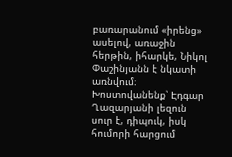բառարանում «իրենց» ասելով, առաջին հերթին, իհարկե, Նիկոլ Փաշինյանն է նկատի առնվում։
Խոստովանենք՝ Էդգար Ղազարյանի լեզուն սուր է, դիպուկ, իսկ հումորի հարցում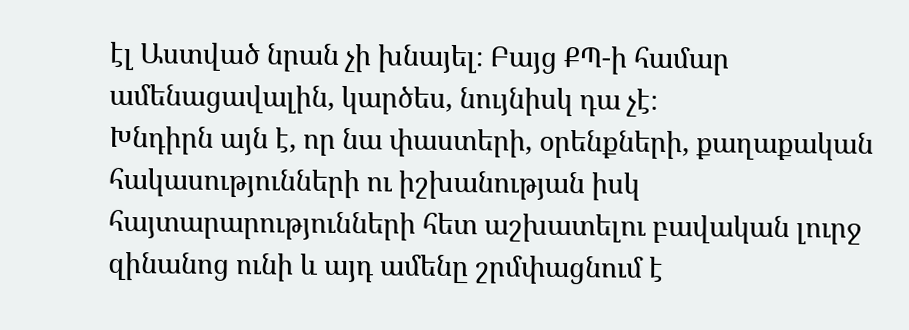էլ Աստված նրան չի խնայել։ Բայց ՔՊ-ի համար ամենացավալին, կարծես, նույնիսկ դա չէ։
Խնդիրն այն է, որ նա փաստերի, օրենքների, քաղաքական հակասությունների ու իշխանության իսկ հայտարարությունների հետ աշխատելու բավական լուրջ զինանոց ունի և այդ ամենը շրմփացնում է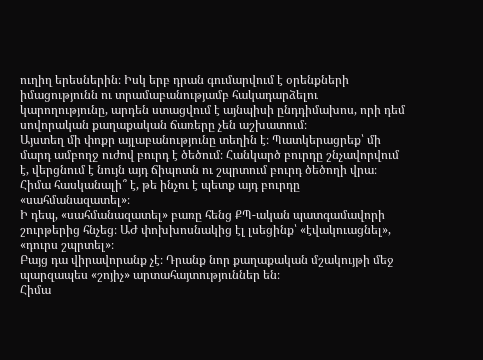ուղիղ երեսներին։ Իսկ երբ դրան գումարվում է օրենքների իմացությունն ու տրամաբանությամբ հակադարձելու կարողությունը, արդեն ստացվում է այնպիսի ընդդիմախոս, որի դեմ սովորական քաղաքական ճառերը չեն աշխատում։
Այստեղ մի փոքր այլաբանությունը տեղին է։ Պատկերացրեք՝ մի մարդ ամբողջ ուժով բուրդ է ծեծում։ Հանկարծ բուրդը շնչավորվում է, վերցնում է նույն այդ ճիպոտն ու շպրտում բուրդ ծեծողի վրա։
Հիմա հասկանալի՞ է, թե ինչու է պետք այդ բուրդը «սահմանազատել»։
Ի դեպ, «սահմանազատել» բառը հենց ՔՊ-ական պատգամավորի շուրթերից հնչեց։ ԱԺ փոխխոսնակից էլ լսեցինք՝ «էվակուացնել», «դուրս շպրտել»։
Բայց դա վիրավորանք չէ։ Դրանք նոր քաղաքական մշակույթի մեջ պարզապես «շոյիչ» արտահայտություններ են։
Հիմա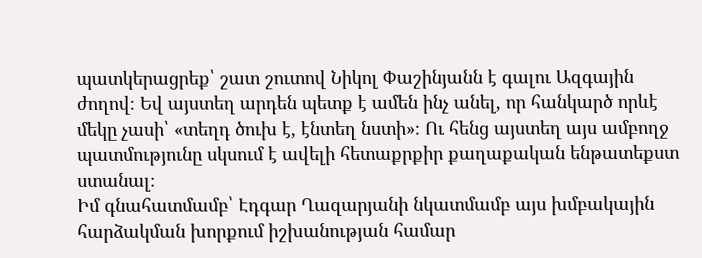պատկերացրեք՝ շատ շուտով Նիկոլ Փաշինյանն է գալու Ազգային ժողով։ Եվ այստեղ արդեն պետք է ամեն ինչ անել, որ հանկարծ որևէ մեկը չասի՝ «տեղդ ծուխ է, էնտեղ նստի»։ Ու հենց այստեղ այս ամբողջ պատմությունը սկսում է ավելի հետաքրքիր քաղաքական ենթատեքստ ստանալ։
Իմ գնահատմամբ՝ Էդգար Ղազարյանի նկատմամբ այս խմբակային հարձակման խորքում իշխանության համար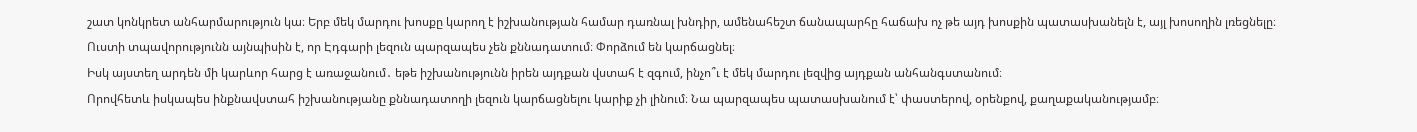շատ կոնկրետ անհարմարություն կա։ Երբ մեկ մարդու խոսքը կարող է իշխանության համար դառնալ խնդիր, ամենահեշտ ճանապարհը հաճախ ոչ թե այդ խոսքին պատասխանելն է, այլ խոսողին լռեցնելը։
Ուստի տպավորությունն այնպիսին է, որ Էդգարի լեզուն պարզապես չեն քննադատում։ Փորձում են կարճացնել։
Իսկ այստեղ արդեն մի կարևոր հարց է առաջանում․ եթե իշխանությունն իրեն այդքան վստահ է զգում, ինչո՞ւ է մեկ մարդու լեզվից այդքան անհանգստանում։
Որովհետև իսկապես ինքնավստահ իշխանությանը քննադատողի լեզուն կարճացնելու կարիք չի լինում։ Նա պարզապես պատասխանում է՝ փաստերով, օրենքով, քաղաքականությամբ։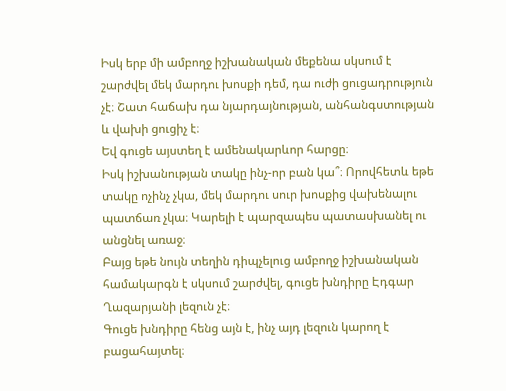Իսկ երբ մի ամբողջ իշխանական մեքենա սկսում է շարժվել մեկ մարդու խոսքի դեմ, դա ուժի ցուցադրություն չէ։ Շատ հաճախ դա նյարդայնության, անհանգստության և վախի ցուցիչ է։
Եվ գուցե այստեղ է ամենակարևոր հարցը։
Իսկ իշխանության տակը ինչ-որ բան կա՞։ Որովհետև եթե տակը ոչինչ չկա, մեկ մարդու սուր խոսքից վախենալու պատճառ չկա։ Կարելի է պարզապես պատասխանել ու անցնել առաջ։
Բայց եթե նույն տեղին դիպչելուց ամբողջ իշխանական համակարգն է սկսում շարժվել, գուցե խնդիրը Էդգար Ղազարյանի լեզուն չէ։
Գուցե խնդիրը հենց այն է, ինչ այդ լեզուն կարող է բացահայտել։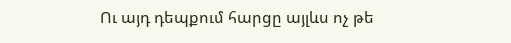Ու այդ դեպքում հարցը այլևս ոչ թե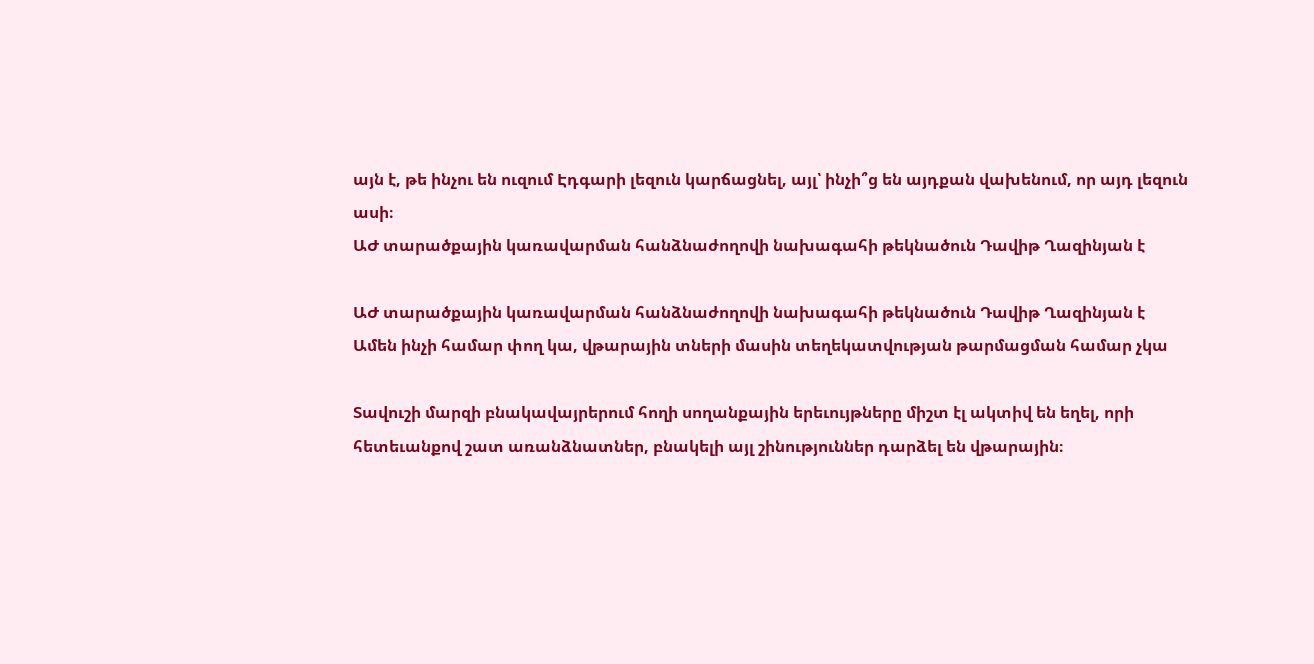այն է, թե ինչու են ուզում Էդգարի լեզուն կարճացնել, այլ՝ ինչի՞ց են այդքան վախենում, որ այդ լեզուն ասի։
ԱԺ տարածքային կառավարման հանձնաժողովի նախագահի թեկնածուն Դավիթ Ղազինյան է

ԱԺ տարածքային կառավարման հանձնաժողովի նախագահի թեկնածուն Դավիթ Ղազինյան է
Ամեն ինչի համար փող կա, վթարային տների մասին տեղեկատվության թարմացման համար չկա

Տավուշի մարզի բնակավայրերում հողի սողանքային երեւույթները միշտ էլ ակտիվ են եղել, որի հետեւանքով շատ առանձնատներ, բնակելի այլ շինություններ դարձել են վթարային։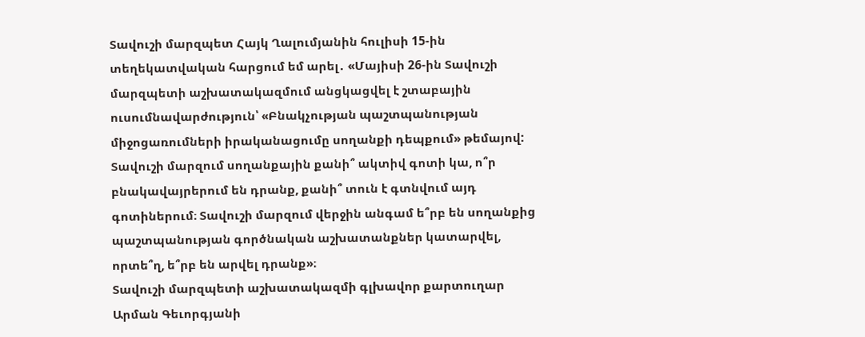Տավուշի մարզպետ Հայկ Ղալումյանին հուլիսի 15-ին տեղեկատվական հարցում եմ արել․ «Մայիսի 26-ին Տավուշի մարզպետի աշխատակազմում անցկացվել է շտաբային ուսումնավարժություն՝ «Բնակչության պաշտպանության միջոցառումների իրականացումը սողանքի դեպքում» թեմայով: Տավուշի մարզում սողանքային քանի՞ ակտիվ գոտի կա, ո՞ր բնակավայրերում են դրանք, քանի՞ տուն է գտնվում այդ գոտիներում։ Տավուշի մարզում վերջին անգամ ե՞րբ են սողանքից պաշտպանության գործնական աշխատանքներ կատարվել, որտե՞ղ, ե՞րբ են արվել դրանք»։
Տավուշի մարզպետի աշխատակազմի գլխավոր քարտուղար Արման Գեւորգյանի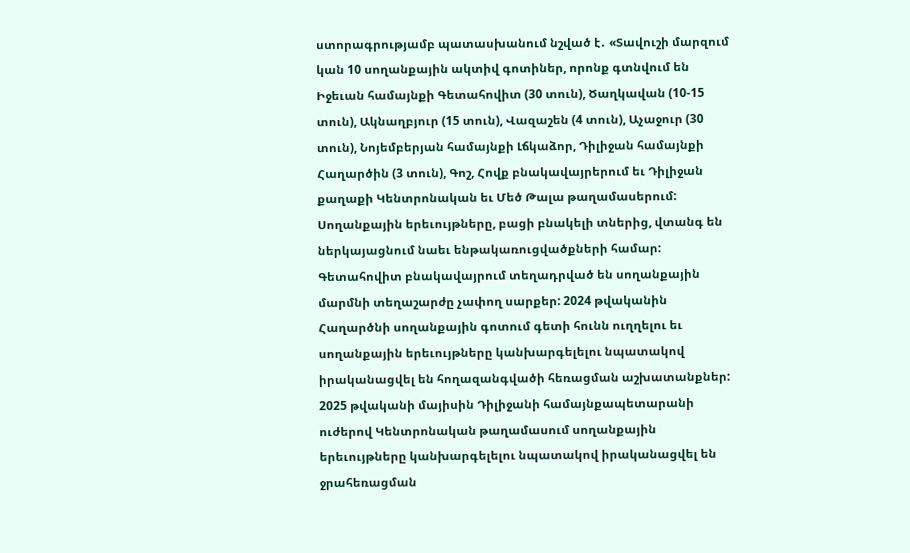ստորագրությամբ պատասխանում նշված է․ «Տավուշի մարզում կան 10 սողանքային ակտիվ գոտիներ, որոնք գտնվում են Իջեւան համայնքի Գետահովիտ (30 տուն), Ծաղկավան (10-15 տուն), Ակնաղբյուր (15 տուն), Վազաշեն (4 տուն), Աչաջուր (30 տուն), Նոյեմբերյան համայնքի Լճկաձոր, Դիլիջան համայնքի Հաղարծին (3 տուն), Գոշ, Հովք բնակավայրերում եւ Դիլիջան քաղաքի Կենտրոնական եւ Մեծ Թալա թաղամասերում: Սողանքային երեւույթները, բացի բնակելի տներից, վտանգ են ներկայացնում նաեւ ենթակառուցվածքների համար: Գետահովիտ բնակավայրում տեղադրված են սողանքային մարմնի տեղաշարժը չափող սարքեր: 2024 թվականին Հաղարծնի սողանքային գոտում գետի հունն ուղղելու եւ սողանքային երեւույթները կանխարգելելու նպատակով իրականացվել են հողազանգվածի հեռացման աշխատանքներ: 2025 թվականի մայիսին Դիլիջանի համայնքապետարանի ուժերով Կենտրոնական թաղամասում սողանքային երեւույթները կանխարգելելու նպատակով իրականացվել են ջրահեռացման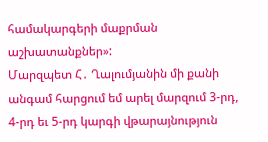համակարգերի մաքրման աշխատանքներ»:
Մարզպետ Հ․ Ղալումյանին մի քանի անգամ հարցում եմ արել մարզում 3-րդ, 4-րդ եւ 5-րդ կարգի վթարայնություն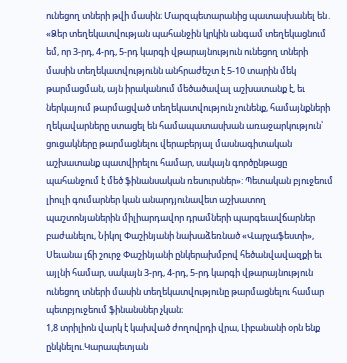ունեցող տների թվի մասին։ Մարզպետարանից պատասխանել են․ «Ձեր տեղեկատվության պահանջին կրկին անգամ տեղեկացնում եմ, որ 3-րդ, 4-րդ, 5-րդ կարգի վթարայնություն ունեցող տների մասին տեղեկատվությունն անհրաժեշտ է 5-10 տարին մեկ թարմացման, այն իրականում մեծածավալ աշխատանք է, եւ ներկայում թարմացված տեղեկատվություն չունենք, համայնքների ղեկավարները ստացել են համապատասխան առաջարկություն՝ ցուցակները թարմացնելու վերաբերյալ մասնագիտական աշխատանք պատվիրելու համար, սակայն գործընթացը պահանջում է մեծ ֆինանսական ռեսուրսներ»: Պետական բյուջեում լիուլի գումարներ կան անարդյունավետ աշխատող պաշտոնյաներին միլիարդավոր դրամների պարգեւավճարներ բաժանելու, Նիկոլ Փաշինյանի նախաձեռնած «Վարչաֆեստի», Սեւանա լճի շուրջ Փաշինյանի ընկերախմբով հեծանվավազքի եւ այլնի համար, սակայն 3-րդ, 4-րդ, 5-րդ կարգի վթարայնություն ունեցող տների մասին տեղեկատվությունը թարմացնելու համար պետբյուջեում ֆինանսներ չկան։
1,8 տրիլիոն վարկ է կախված ժողովրդի վրա, Լիբանանի օրն ենք ընկնելու.Կարապետյան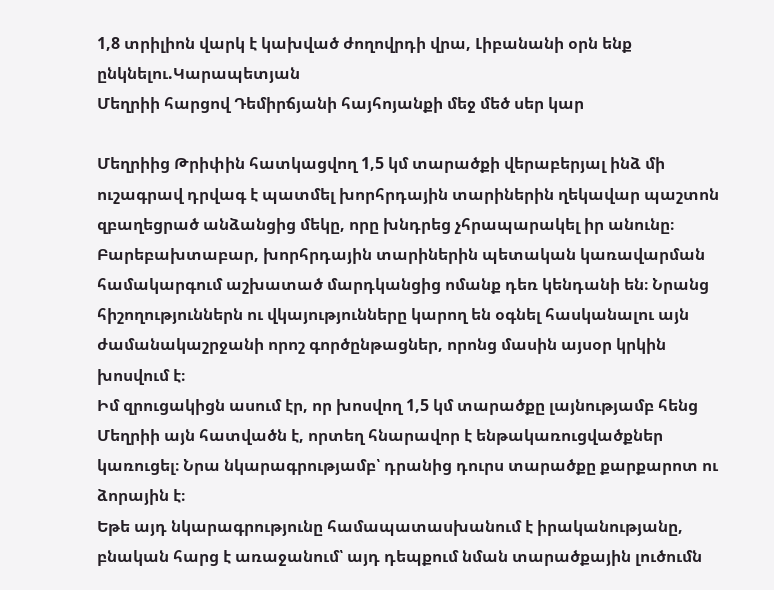1,8 տրիլիոն վարկ է կախված ժողովրդի վրա, Լիբանանի օրն ենք ընկնելու.Կարապետյան
Մեղրիի հարցով Դեմիրճյանի հայհոյանքի մեջ մեծ սեր կար

Մեղրիից Թրիփին հատկացվող 1,5 կմ տարածքի վերաբերյալ ինձ մի ուշագրավ դրվագ է պատմել խորհրդային տարիներին ղեկավար պաշտոն զբաղեցրած անձանցից մեկը, որը խնդրեց չհրապարակել իր անունը։
Բարեբախտաբար, խորհրդային տարիներին պետական կառավարման համակարգում աշխատած մարդկանցից ոմանք դեռ կենդանի են։ Նրանց հիշողություններն ու վկայությունները կարող են օգնել հասկանալու այն ժամանակաշրջանի որոշ գործընթացներ, որոնց մասին այսօր կրկին խոսվում է։
Իմ զրուցակիցն ասում էր, որ խոսվող 1,5 կմ տարածքը լայնությամբ հենց Մեղրիի այն հատվածն է, որտեղ հնարավոր է ենթակառուցվածքներ կառուցել։ Նրա նկարագրությամբ՝ դրանից դուրս տարածքը քարքարոտ ու ձորային է։
Եթե այդ նկարագրությունը համապատասխանում է իրականությանը, բնական հարց է առաջանում՝ այդ դեպքում նման տարածքային լուծումն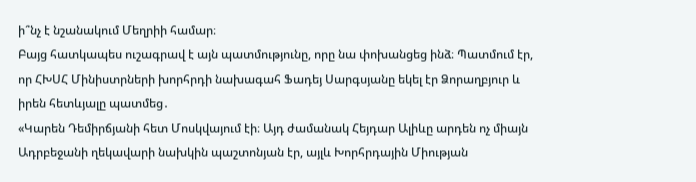ի՞նչ է նշանակում Մեղրիի համար։
Բայց հատկապես ուշագրավ է այն պատմությունը, որը նա փոխանցեց ինձ։ Պատմում էր, որ ՀԽՍՀ Մինիստրների խորհրդի նախագահ Ֆադեյ Սարգսյանը եկել էր Ձորաղբյուր և իրեն հետևյալը պատմեց․
«Կարեն Դեմիրճյանի հետ Մոսկվայում էի։ Այդ ժամանակ Հեյդար Ալիևը արդեն ոչ միայն Ադրբեջանի ղեկավարի նախկին պաշտոնյան էր, այլև Խորհրդային Միության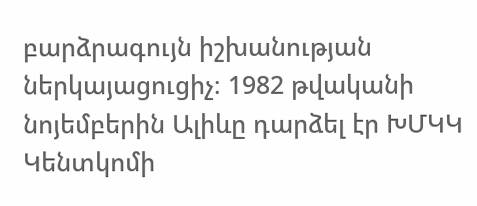բարձրագույն իշխանության ներկայացուցիչ։ 1982 թվականի նոյեմբերին Ալիևը դարձել էր ԽՄԿԿ Կենտկոմի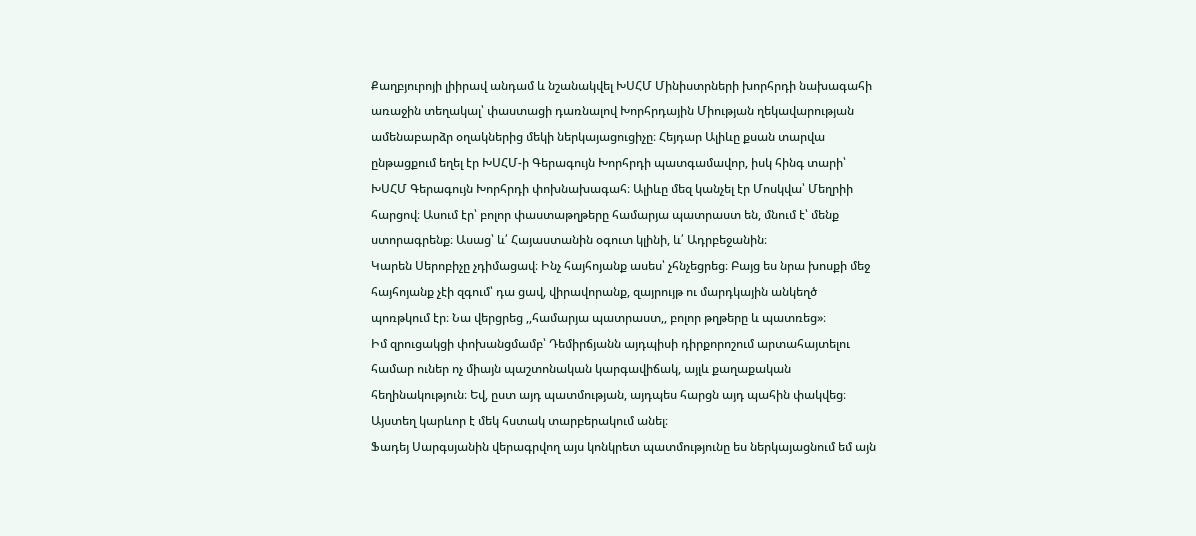Քաղբյուրոյի լիիրավ անդամ և նշանակվել ԽՍՀՄ Մինիստրների խորհրդի նախագահի առաջին տեղակալ՝ փաստացի դառնալով Խորհրդային Միության ղեկավարության ամենաբարձր օղակներից մեկի ներկայացուցիչը։ Հեյդար Ալիևը քսան տարվա ընթացքում եղել էր ԽՍՀՄ-ի Գերագույն Խորհրդի պատգամավոր, իսկ հինգ տարի՝ ԽՍՀՄ Գերագույն Խորհրդի փոխնախագահ։ Ալիևը մեզ կանչել էր Մոսկվա՝ Մեղրիի հարցով։ Ասում էր՝ բոլոր փաստաթղթերը համարյա պատրաստ են, մնում է՝ մենք ստորագրենք։ Ասաց՝ և՛ Հայաստանին օգուտ կլինի, և՛ Ադրբեջանին։
Կարեն Սերոբիչը չդիմացավ։ Ինչ հայհոյանք ասես՝ չհնչեցրեց։ Բայց ես նրա խոսքի մեջ հայհոյանք չէի զգում՝ դա ցավ, վիրավորանք, զայրույթ ու մարդկային անկեղծ պոռթկում էր։ Նա վերցրեց ,,համարյա պատրաստ,, բոլոր թղթերը և պատռեց»։
Իմ զրուցակցի փոխանցմամբ՝ Դեմիրճյանն այդպիսի դիրքորոշում արտահայտելու համար ուներ ոչ միայն պաշտոնական կարգավիճակ, այլև քաղաքական հեղինակություն։ Եվ, ըստ այդ պատմության, այդպես հարցն այդ պահին փակվեց։
Այստեղ կարևոր է մեկ հստակ տարբերակում անել։
Ֆադեյ Սարգսյանին վերագրվող այս կոնկրետ պատմությունը ես ներկայացնում եմ այն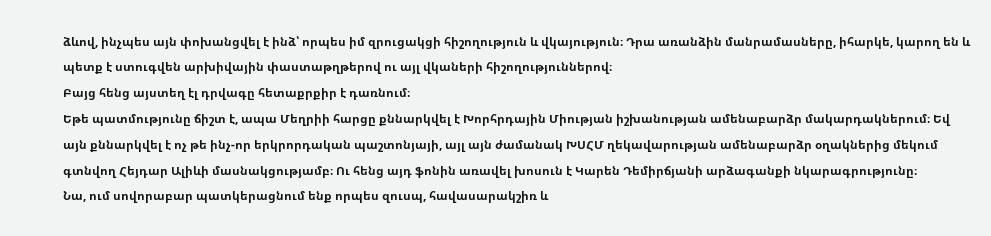ձևով, ինչպես այն փոխանցվել է ինձ՝ որպես իմ զրուցակցի հիշողություն և վկայություն։ Դրա առանձին մանրամասները, իհարկե, կարող են և պետք է ստուգվեն արխիվային փաստաթղթերով ու այլ վկաների հիշողություններով։
Բայց հենց այստեղ էլ դրվագը հետաքրքիր է դառնում։
Եթե պատմությունը ճիշտ է, ապա Մեղրիի հարցը քննարկվել է Խորհրդային Միության իշխանության ամենաբարձր մակարդակներում։ Եվ այն քննարկվել է ոչ թե ինչ-որ երկրորդական պաշտոնյայի, այլ այն ժամանակ ԽՍՀՄ ղեկավարության ամենաբարձր օղակներից մեկում գտնվող Հեյդար Ալիևի մասնակցությամբ։ Ու հենց այդ ֆոնին առավել խոսուն է Կարեն Դեմիրճյանի արձագանքի նկարագրությունը։
Նա, ում սովորաբար պատկերացնում ենք որպես զուսպ, հավասարակշիռ և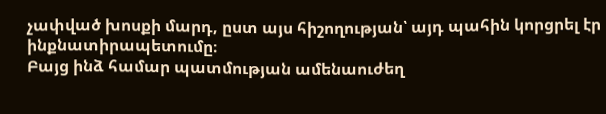չափված խոսքի մարդ, ըստ այս հիշողության՝ այդ պահին կորցրել էր ինքնատիրապետումը։
Բայց ինձ համար պատմության ամենաուժեղ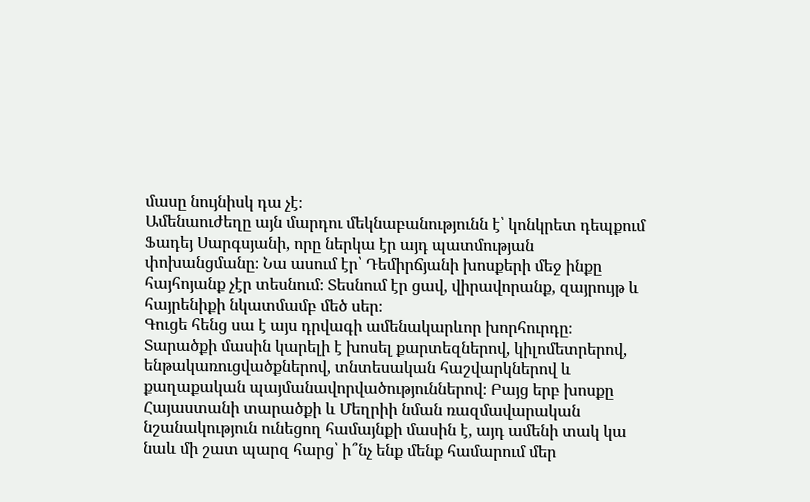մասը նույնիսկ դա չէ։
Ամենաուժեղը այն մարդու մեկնաբանությունն է՝ կոնկրետ դեպքում Ֆադեյ Սարգսյանի, որը ներկա էր այդ պատմության փոխանցմանը։ Նա ասում էր՝ Դեմիրճյանի խոսքերի մեջ ինքը հայհոյանք չէր տեսնում։ Տեսնում էր ցավ, վիրավորանք, զայրույթ և հայրենիքի նկատմամբ մեծ սեր։
Գուցե հենց սա է այս դրվագի ամենակարևոր խորհուրդը։
Տարածքի մասին կարելի է խոսել քարտեզներով, կիլոմետրերով, ենթակառուցվածքներով, տնտեսական հաշվարկներով և քաղաքական պայմանավորվածություններով։ Բայց երբ խոսքը Հայաստանի տարածքի և Մեղրիի նման ռազմավարական նշանակություն ունեցող համայնքի մասին է, այդ ամենի տակ կա նաև մի շատ պարզ հարց՝ ի՞նչ ենք մենք համարում մեր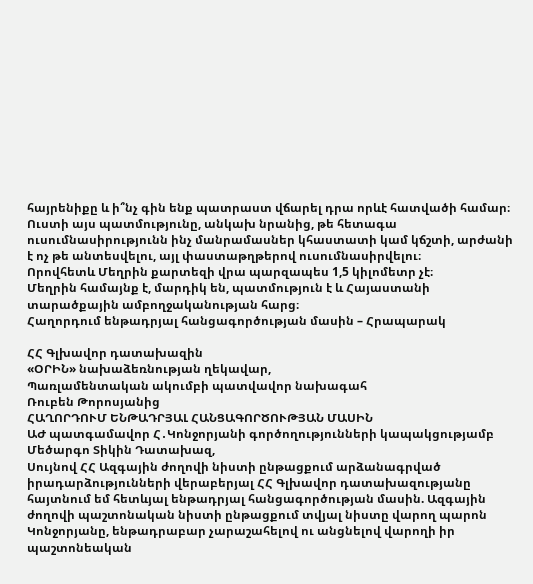հայրենիքը և ի՞նչ գին ենք պատրաստ վճարել դրա որևէ հատվածի համար։
Ուստի այս պատմությունը, անկախ նրանից, թե հետագա ուսումնասիրությունն ինչ մանրամասներ կհաստատի կամ կճշտի, արժանի է ոչ թե անտեսվելու, այլ փաստաթղթերով ուսումնասիրվելու։
Որովհետև Մեղրին քարտեզի վրա պարզապես 1,5 կիլոմետր չէ։
Մեղրին համայնք է, մարդիկ են, պատմություն է և Հայաստանի տարածքային ամբողջականության հարց։
Հաղորդում ենթադրյալ հանցագործության մասին – Հրապարակ

ՀՀ Գլխավոր դատախազին
«ՕՐԻՆ» նախաձեռնության ղեկավար,
Պառլամենտական ակումբի պատվավոր նախագահ
Ռուբեն Թորոսյանից
ՀԱՂՈՐԴՈՒՄ ԵՆԹԱԴՐՅԱԼ ՀԱՆՑԱԳՈՐԾՈՒԹՅԱՆ ՄԱՍԻՆ
ԱԺ պատգամավոր Հ․Կոնջորյանի գործողությունների կապակցությամբ
Մեծարգո Տիկին Դատախազ,
Սույնով ՀՀ Ազգային ժողովի նիստի ընթացքում արձանագրված իրադարձությունների վերաբերյալ ՀՀ Գլխավոր դատախազությանը հայտնում եմ հետևյալ ենթադրյալ հանցագործության մասին. Ազգային ժողովի պաշտոնական նիստի ընթացքում տվյալ նիստը վարող պարոն Կոնջորյանը, ենթադրաբար չարաշահելով ու անցնելով վարողի իր պաշտոնեական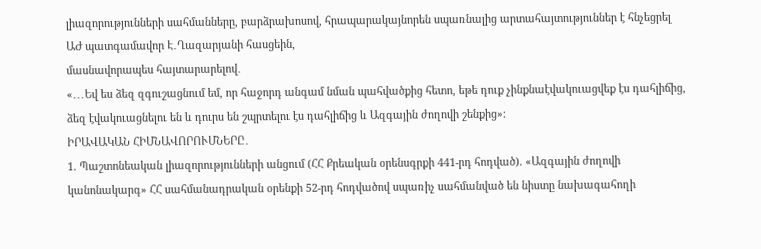լիազորությունների սահմանները, բարձրախոսով, հրապարակայնորեն սպառնալից արտահայտություններ է հնչեցրել ԱԺ պատգամավոր Է․Ղազարյանի հասցեին,
մասնավորապես հայտարարելով․
«․․․Եվ ես ձեզ զգուշացնում եմ, որ հաջորդ անգամ նման պահվածքից հետո, եթե դուք չինքնաէվակուացվեք էս դահլիճից, ձեզ էվակուացնելու են և դուրս են շպրտելու էս դահլիճից և Ազգային ժողովի շենքից»։
ԻՐԱՎԱԿԱՆ ՀԻՄՆԱՎՈՐՈՒՄՆԵՐԸ․
1. Պաշտոնեական լիազորությունների անցում (ՀՀ Քրեական օրենսգրքի 441-րդ հոդված). «Ազգային ժողովի կանոնակարգ» ՀՀ սահմանադրական օրենքի 52-րդ հոդվածով սպառիչ սահմանված են նիստը նախագահողի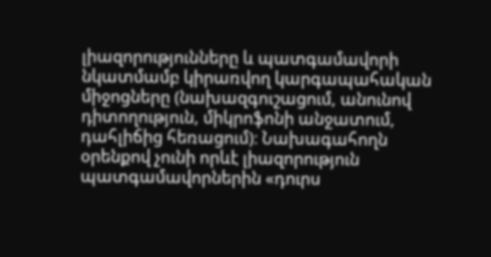լիազորությունները և պատգամավորի նկատմամբ կիրառվող կարգապահական միջոցները (նախազգուշացում, անունով դիտողություն, միկրոֆոնի անջատում, դահլիճից հեռացում)։ Նախագահողն օրենքով չունի որևէ լիազորություն պատգամավորներին «դուրս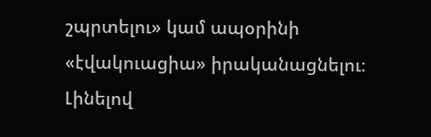շպրտելու» կամ ապօրինի «էվակուացիա» իրականացնելու։ Լինելով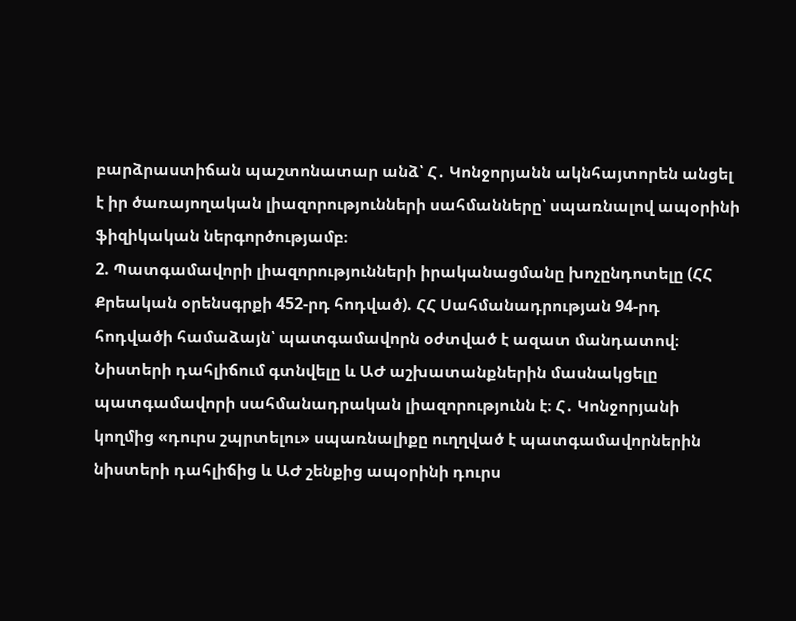բարձրաստիճան պաշտոնատար անձ՝ Հ․ Կոնջորյանն ակնհայտորեն անցել է իր ծառայողական լիազորությունների սահմանները՝ սպառնալով ապօրինի ֆիզիկական ներգործությամբ։
2. Պատգամավորի լիազորությունների իրականացմանը խոչընդոտելը (ՀՀ Քրեական օրենսգրքի 452-րդ հոդված). ՀՀ Սահմանադրության 94-րդ հոդվածի համաձայն՝ պատգամավորն օժտված է ազատ մանդատով։ Նիստերի դահլիճում գտնվելը և ԱԺ աշխատանքներին մասնակցելը պատգամավորի սահմանադրական լիազորությունն է։ Հ․ Կոնջորյանի կողմից «դուրս շպրտելու» սպառնալիքը ուղղված է պատգամավորներին նիստերի դահլիճից և ԱԺ շենքից ապօրինի դուրս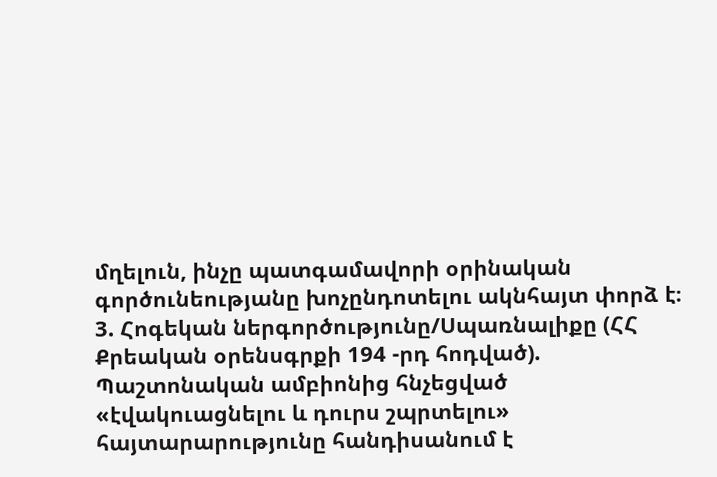մղելուն, ինչը պատգամավորի օրինական գործունեությանը խոչընդոտելու ակնհայտ փորձ է։
3. Հոգեկան ներգործությունը/Սպառնալիքը (ՀՀ Քրեական օրենսգրքի 194 -րդ հոդված).
Պաշտոնական ամբիոնից հնչեցված «էվակուացնելու և դուրս շպրտելու» հայտարարությունը հանդիսանում է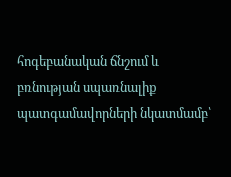հոգեբանական ճնշում և բռնության սպառնալիք պատգամավորների նկատմամբ՝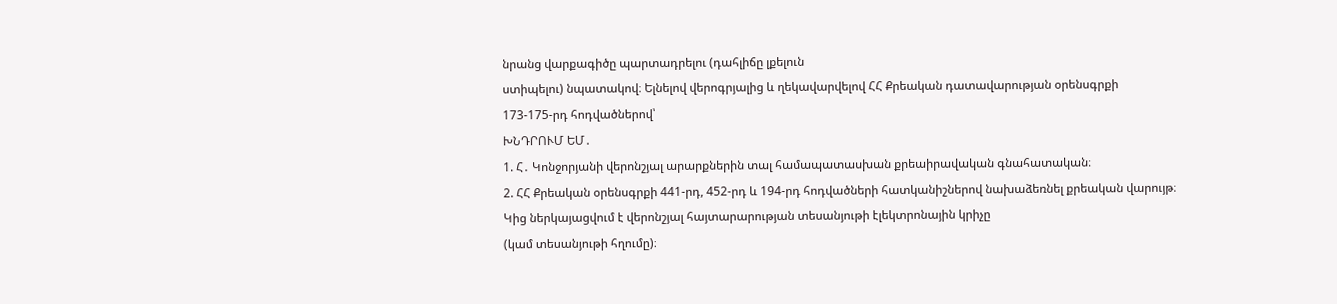նրանց վարքագիծը պարտադրելու (դահլիճը լքելուն
ստիպելու) նպատակով։ Ելնելով վերոգրյալից և ղեկավարվելով ՀՀ Քրեական դատավարության օրենսգրքի
173-175-րդ հոդվածներով՝
ԽՆԴՐՈՒՄ ԵՄ․
1. Հ․ Կոնջորյանի վերոնշյալ արարքներին տալ համապատասխան քրեաիրավական գնահատական։
2. ՀՀ Քրեական օրենսգրքի 441-րդ, 452-րդ և 194-րդ հոդվածների հատկանիշներով նախաձեռնել քրեական վարույթ։
Կից ներկայացվում է վերոնշյալ հայտարարության տեսանյութի էլեկտրոնային կրիչը
(կամ տեսանյութի հղումը)։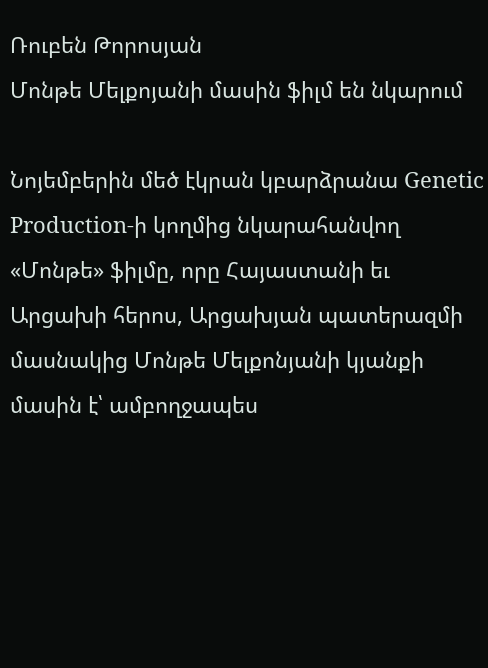Ռուբեն Թորոսյան
Մոնթե Մելքոյանի մասին ֆիլմ են նկարում

Նոյեմբերին մեծ էկրան կբարձրանա Genetic Production-ի կողմից նկարահանվող «Մոնթե» ֆիլմը, որը Հայաստանի եւ Արցախի հերոս, Արցախյան պատերազմի մասնակից Մոնթե Մելքոնյանի կյանքի մասին է՝ ամբողջապես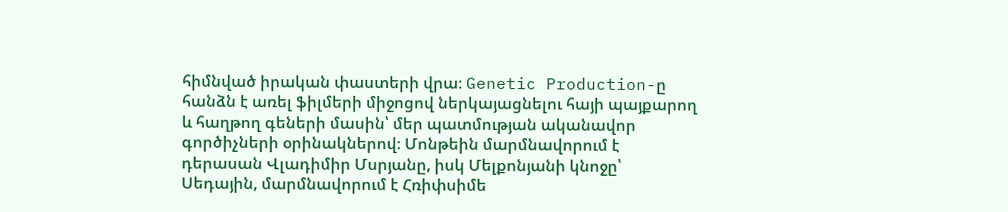հիմնված իրական փաստերի վրա։ Genetic Production-ը հանձն է առել ֆիլմերի միջոցով ներկայացնելու հայի պայքարող և հաղթող գեների մասին՝ մեր պատմության ականավոր գործիչների օրինակներով։ Մոնթեին մարմնավորում է դերասան Վլադիմիր Մսրյանը, իսկ Մելքոնյանի կնոջը՝ Սեդային, մարմնավորում է Հռիփսիմե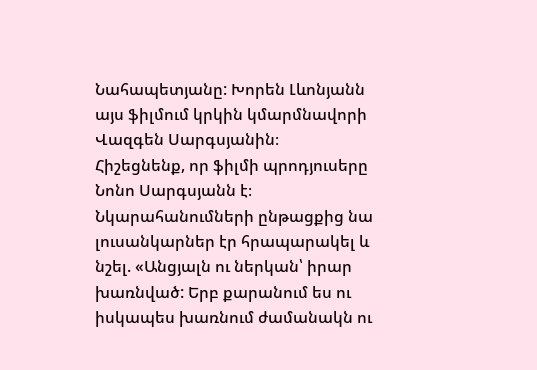Նահապետյանը: Խորեն Լևոնյանն այս ֆիլմում կրկին կմարմնավորի Վազգեն Սարգսյանին։
Հիշեցնենք, որ ֆիլմի պրոդյուսերը Նոնո Սարգսյանն է։ Նկարահանումների ընթացքից նա լուսանկարներ էր հրապարակել և նշել. «Անցյալն ու ներկան՝ իրար խառնված: Երբ քարանում ես ու իսկապես խառնում ժամանակն ու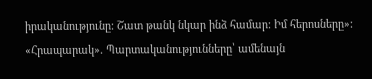իրականությունը: Շատ թանկ նկար ինձ համար: Իմ հերոսները»:
«Հրապարակ». Պարտականությունները՝ ամենայն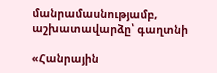մանրամասնությամբ, աշխատավարձը՝ գաղտնի

«Հանրային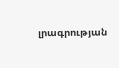լրագրության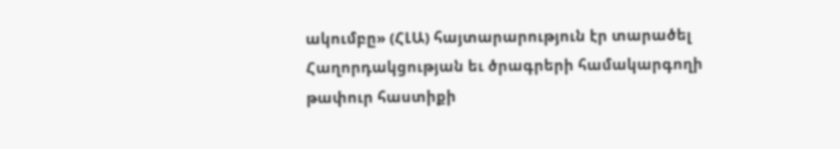ակումբը» (ՀԼԱ) հայտարարություն էր տարածել Հաղորդակցության եւ ծրագրերի համակարգողի թափուր հաստիքի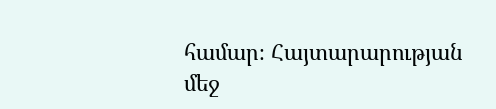համար։ Հայտարարության մեջ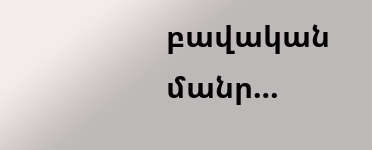բավական մանր…